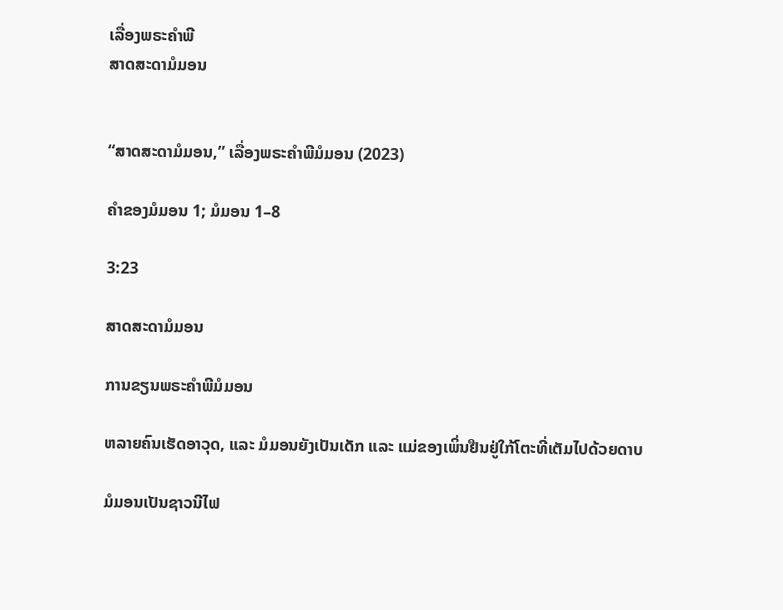ເລື່ອງພຣະຄຳພີ
ສາດສະດາມໍມອນ


“ສາດສະດາມໍມອນ,” ເລື່ອງພຣະຄຳພີມໍມອນ (2023)

ຄຳຂອງມໍມອນ 1; ມໍມອນ 1–8

3:23

ສາດສະດາມໍມອນ

ການຂຽນພຣະຄຳພີມໍມອນ

ຫລາຍຄົນເຮັດອາວຸດ, ແລະ ມໍມອນຍັງເປັນເດັກ ແລະ ແມ່ຂອງເພິ່ນຢືນຢູ່ໃກ້ໂຕະທີ່ເຕັມໄປດ້ວຍດາບ

ມໍມອນເປັນຊາວນີໄຟ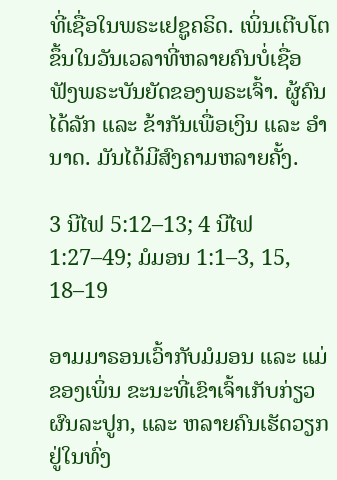ທີ່ເຊື່ອໃນພຣະເຢຊູຄຣິດ. ເພິ່ນເຕີບໂຕຂຶ້ນໃນວັນເວລາທີ່ຫລາຍຄົນບໍ່ເຊື່ອຟັງພຣະບັນຍັດຂອງພຣະເຈົ້າ. ຜູ້ຄົນໄດ້ລັກ ແລະ ຂ້າກັນເພື່ອເງິນ ແລະ ອຳນາດ. ມັນໄດ້ມີສົງຄາມຫລາຍຄັ້ງ.

3 ນີໄຟ 5:12–13; 4 ນີໄຟ 1:27–49; ມໍມອນ 1:1–3, 15, 18–19

ອາມມາຣອນເວົ້າກັບມໍມອນ ແລະ ແມ່ຂອງເພິ່ນ ຂະນະທີ່ເຂົາເຈົ້າເກັບກ່ຽວຜົນລະປູກ, ແລະ ຫລາຍຄົນເຮັດວຽກຢູ່ໃນທົ່ງ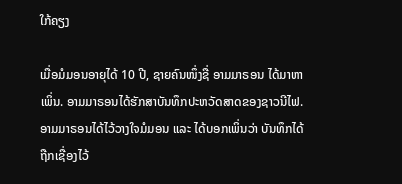ໃກ້ຄຽງ

ເມື່ອມໍມອນອາຍຸໄດ້ 10 ປີ, ຊາຍຄົນໜຶ່ງຊື່ ອາມມາຣອນ ໄດ້ມາຫາເພິ່ນ. ອາມມາຣອນໄດ້ຮັກສາບັນທຶກປະຫວັດສາດຂອງຊາວນີໄຟ. ອາມມາຣອນໄດ້ໄວ້ວາງໃຈມໍມອນ ແລະ ໄດ້ບອກເພິ່ນວ່າ ບັນທຶກໄດ້ຖືກເຊື່ອງໄວ້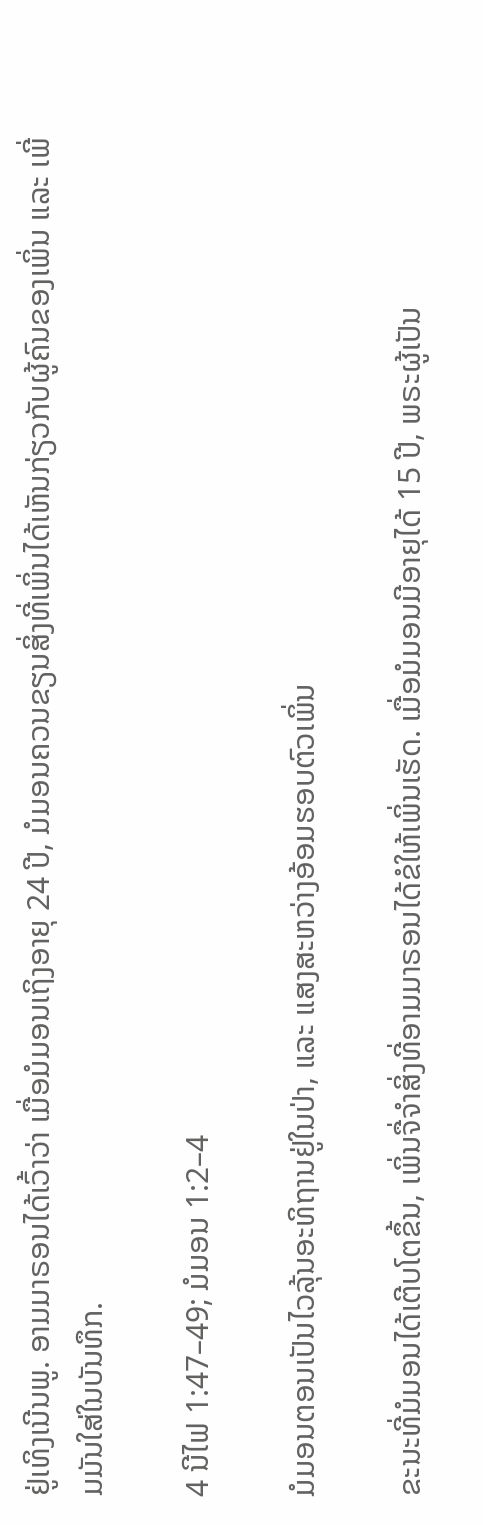ຢູ່ເທິງເນີນພູ. ອາມມາຣອນໄດ້ເວົ້າວ່າ ເມື່ອມໍມອນເຖິງອາຍຸ 24 ປີ, ມໍມອນຄວນຂຽນສິ່ງທີ່ເພິ່ນໄດ້ເຫັນກ່ຽວກັບຜູ້ຄົນຂອງເພິ່ນ ແລະ ເພີ່ມມັນໃສ່ໃນບັນທຶກ.

4 ນີໄຟ 1:47–49; ມໍມອນ 1:2–4

ມໍມອນຕອນເປັນໄວລຸ້ນອະທິຖານຢູ່ໃນປ່າ, ແລະ ແສງສະຫວ່າງອ້ອມຮອບຕົວເພິ່ນ

ຂະນະທີ່ມໍມອນໄດ້ເຕີບໂຕຂຶ້ນ, ເພິ່ນຈື່ຈຳສິ່ງທີ່ອາມມາຣອນໄດ້ຂໍໃຫ້ເພິ່ນເຮັດ. ເມື່ອມໍມອນມີອາຍຸໄດ້ 15 ປີ, ພຣະຜູ້ເປັນ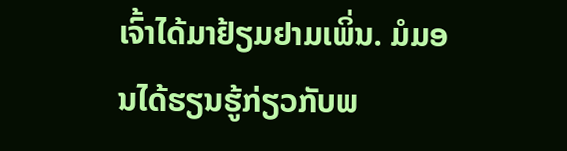ເຈົ້າໄດ້ມາຢ້ຽມຢາມເພິ່ນ. ມໍມອນໄດ້ຮຽນຮູ້ກ່ຽວກັບພ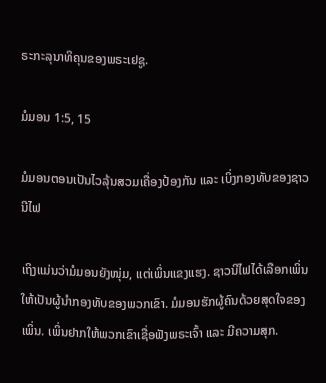ຣະກະລຸນາທິຄຸນຂອງພຣະເຢຊູ.

ມໍມອນ 1:5, 15

ມໍມອນຕອນເປັນໄວລຸ້ນສວມເຄື່ອງປ້ອງກັນ ແລະ ເບິ່ງກອງທັບຂອງຊາວນີໄຟ

ເຖິງແມ່ນວ່າມໍມອນຍັງໜຸ່ມ, ແຕ່ເພິ່ນແຂງແຮງ. ຊາວນີໄຟໄດ້ເລືອກເພິ່ນໃຫ້ເປັນຜູ້ນຳກອງທັບຂອງພວກເຂົາ. ມໍມອນຮັກຜູ້ຄົນດ້ວຍສຸດໃຈຂອງເພິ່ນ. ເພິ່ນຢາກໃຫ້ພວກເຂົາເຊື່ອຟັງພຣະເຈົ້າ ແລະ ມີຄວາມສຸກ.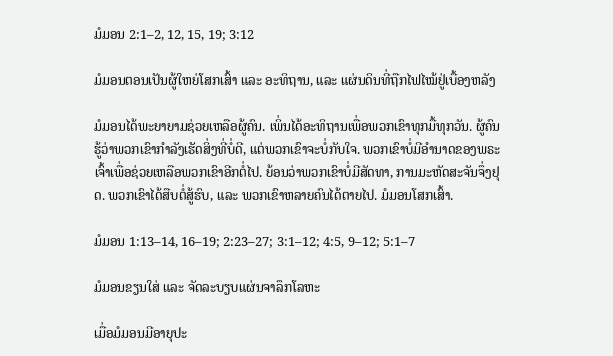ມໍມອນ 2:1–2, 12, 15, 19; 3:12

ມໍມອນຕອນເປັນຜູ້ໃຫຍ່ໂສກເສົ້າ ແລະ ອະທິຖານ, ແລະ ແຜ່ນດິນທີ່ຖືກໄຟໄໝ້ຢູ່ເບື້ອງຫລັງ

ມໍມອນໄດ້ພະຍາຍາມຊ່ວຍເຫລືອຜູ້ຄົນ. ເພິ່ນໄດ້ອະທິຖານເພື່ອພວກເຂົາທຸກມື້ທຸກວັນ. ຜູ້ຄົນຮູ້ວ່າພວກເຂົາກຳລັງເຮັດສິ່ງທີ່ບໍ່ດີ, ແຕ່ພວກເຂົາຈະບໍ່ກັບໃຈ. ພວກເຂົາບໍ່ມີອຳນາດຂອງພຣະເຈົ້າເພື່ອຊ່ວຍເຫລືອພວກເຂົາອີກຕໍ່ໄປ. ຍ້ອນວ່າພວກເຂົາບໍ່ມີສັດທາ, ການມະຫັດສະຈັນຈຶ່ງຢຸດ. ພວກເຂົາໄດ້ສືບຕໍ່ສູ້ຮົບ, ແລະ ພວກເຂົາຫລາຍຄົນໄດ້ຕາຍໄປ. ມໍມອນໂສກເສົ້າ.

ມໍມອນ 1:13–14, 16–19; 2:23–27; 3:1–12; 4:5, 9–12; 5:1–7

ມໍມອນຂຽນໃສ່ ແລະ ຈັດລະບຽບແຜ່ນຈາລຶກໂລຫະ

ເມື່ອມໍມອນມີອາຍຸປະ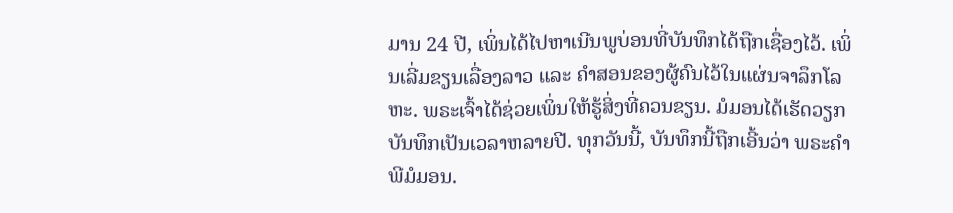ມານ 24 ປີ, ເພິ່ນໄດ້ໄປຫາເນີນພູບ່ອນທີ່ບັນທຶກໄດ້ຖືກເຊື່ອງໄວ້. ເພິ່ນເລີ່ມຂຽນເລື່ອງລາວ ແລະ ຄຳສອນຂອງຜູ້ຄົນໄວ້ໃນແຜ່ນຈາລຶກໂລຫະ. ພຣະເຈົ້າໄດ້ຊ່ວຍເພິ່ນໃຫ້ຮູ້ສິ່ງທີ່ຄວນຂຽນ. ມໍມອນໄດ້ເຮັດວຽກບັນທຶກເປັນເວລາຫລາຍປີ. ທຸກວັນນີ້, ບັນທຶກນີ້ຖືກເອີ້ນວ່າ ພຣະຄຳພີມໍມອນ.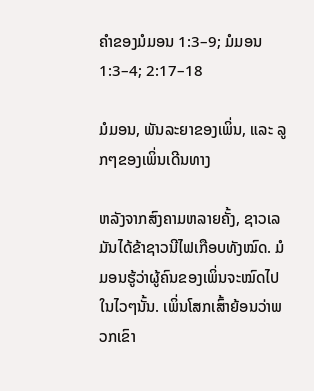ຄຳຂອງມໍມອນ 1:3–9; ມໍມອນ 1:3–4; 2:17–18

ມໍມອນ, ພັນລະຍາຂອງເພິ່ນ, ແລະ ລູກໆຂອງເພິ່ນເດີນທາງ

ຫລັງຈາກສົງຄາມຫລາຍຄັ້ງ, ຊາວເລມັນໄດ້ຂ້າຊາວນີໄຟເກືອບທັງໝົດ. ມໍມອນຮູ້ວ່າຜູ້ຄົນຂອງເພິ່ນຈະໝົດໄປໃນໄວໆນັ້ນ. ເພິ່ນໂສກເສົ້າຍ້ອນວ່າພວກເຂົາ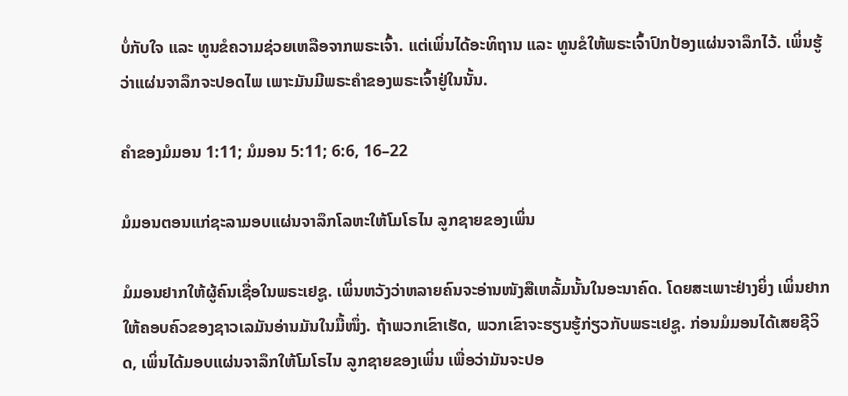ບໍ່ກັບໃຈ ແລະ ທູນຂໍຄວາມຊ່ວຍເຫລືອຈາກພຣະເຈົ້າ. ແຕ່ເພິ່ນໄດ້ອະທິຖານ ແລະ ທູນຂໍໃຫ້ພຣະເຈົ້າປົກປ້ອງແຜ່ນຈາລຶກໄວ້. ເພິ່ນຮູ້ວ່າແຜ່ນຈາລຶກຈະປອດໄພ ເພາະມັນມີພຣະຄຳຂອງພຣະເຈົ້າຢູ່ໃນນັ້ນ.

ຄຳຂອງມໍມອນ 1:11; ມໍມອນ 5:11; 6:6, 16–22

ມໍມອນຕອນແກ່ຊະລາມອບແຜ່ນຈາລຶກໂລຫະໃຫ້ໂມໂຣໄນ ລູກຊາຍຂອງເພິ່ນ

ມໍມອນຢາກໃຫ້ຜູ້ຄົນເຊື່ອໃນພຣະເຢຊູ. ເພິ່ນຫວັງວ່າຫລາຍຄົນຈະອ່ານໜັງສືເຫລັ້ມນັ້ນໃນອະນາຄົດ. ໂດຍສະເພາະຢ່າງຍິ່ງ ເພິ່ນຢາກໃຫ້ຄອບຄົວຂອງຊາວເລມັນອ່ານມັນໃນມື້ໜຶ່ງ. ຖ້າພວກເຂົາເຮັດ, ພວກເຂົາຈະຮຽນຮູ້ກ່ຽວກັບພຣະເຢຊູ. ກ່ອນມໍມອນໄດ້ເສຍຊີວິດ, ເພິ່ນໄດ້ມອບແຜ່ນຈາລຶກໃຫ້ໂມໂຣໄນ ລູກຊາຍຂອງເພິ່ນ ເພື່ອວ່າມັນຈະປອ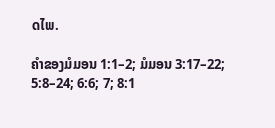ດໄພ.

ຄຳຂອງມໍມອນ 1:1–2; ມໍມອນ 3:17–22; 5:8–24; 6:6; 7; 8:1